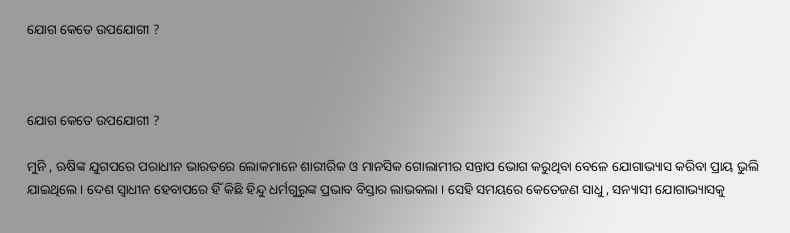ଯୋଗ କେତେ ଉପଯୋଗୀ ?



ଯୋଗ କେତେ ଉପଯୋଗୀ ?

ମୁନି , ଋଷିଙ୍କ ଯୁଗପରେ ପରାଧୀନ ଭାରତରେ ଲୋକମାନେ ଶାରୀରିକ ଓ ମାନସିକ ଗୋଲାମୀର ସନ୍ତାପ ଭୋଗ କରୁଥିବା ବେଳେ ଯୋଗାଭ୍ୟାସ କରିବା ପ୍ରାୟ ଭୁଲି ଯାଇଥିଲେ । ଦେଶ ସ୍ବାଧୀନ ହେବାପରେ ହିଁ କିଛି ହିନ୍ଦୁ ଧର୍ମଗୁରୁଙ୍କ ପ୍ରଭାବ ବିସ୍ତାର ଲାଭକଲା । ସେହି ସମୟରେ କେତେଜଣ ସାଧୁ , ସନ୍ୟାସୀ ଯୋଗାଭ୍ୟାସକୁ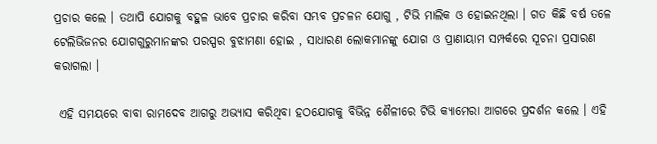ପ୍ରଚାର କଲେ । ତଥାପି ଯୋଗକୁ ବହୁଳ ଭାବେ ପ୍ରଚାର କରିବା ସମ୍ଭବ ପ୍ରଚଳନ ଯୋଗୁ , ଟିଭି ମାଲିକ ଓ ହୋଇନଥିଲା । ଗତ କିଛି ବର୍ଷ ତଳେ ଟେଲିଭିଜନର ଯୋଗଗୁରୁମାନଙ୍କର ପରସ୍ପର ବୁଝାମଣା ହୋଇ , ସାଧାରଣ ଲୋକମାନଙ୍କୁ ଯୋଗ ଓ ପ୍ରାଣାୟାମ ସମ୍ପର୍କରେ ସୂଚନା ପ୍ରସାରଣ କରାଗଲା ।

 ଏହି ସମୟରେ ବାବା ରାମଦେବ ଆଗରୁ ଅଭ୍ୟାସ କରିଥିବା ହଠଯୋଗକୁ ବିଭିନ୍ନ ଶୈଳୀରେ ଟିଭି କ୍ୟାମେରା ଆଗରେ ପ୍ରଦର୍ଶନ କଲେ । ଏହି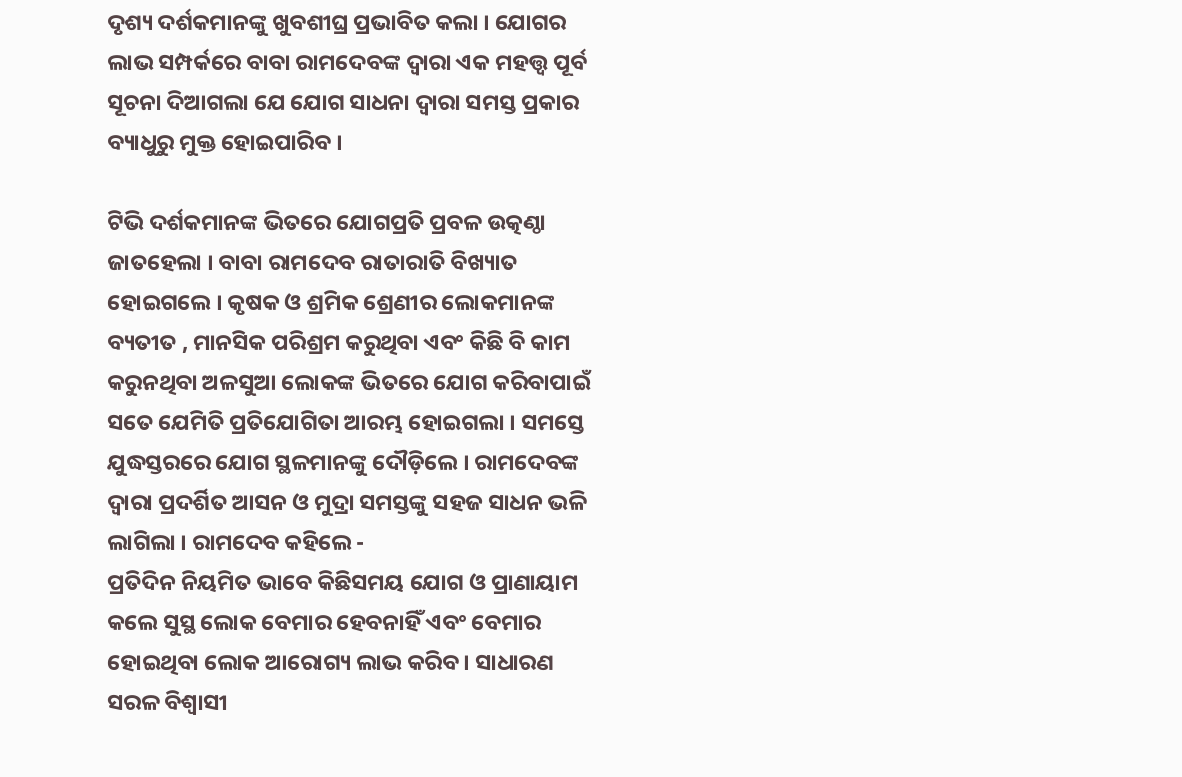ଦୃଶ୍ୟ ଦର୍ଶକମାନଙ୍କୁ ଖୁବଶୀଘ୍ର ପ୍ରଭାବିତ କଲା । ଯୋଗର ଲାଭ ସମ୍ପର୍କରେ ବାବା ରାମଦେବଙ୍କ ଦ୍ବାରା ଏକ ମହତ୍ତ୍ଵ ପୂର୍ବ ସୂଚନା ଦିଆଗଲା ଯେ ଯୋଗ ସାଧନା ଦ୍ବାରା ସମସ୍ତ ପ୍ରକାର ବ୍ୟାଧୁରୁ ମୁକ୍ତ ହୋଇପାରିବ ।

ଟିଭି ଦର୍ଶକମାନଙ୍କ ଭିତରେ ଯୋଗପ୍ରତି ପ୍ରବଳ ଉତ୍କଣ୍ଠା ଜାତହେଲା । ବାବା ରାମଦେବ ରାତାରାତି ବିଖ୍ୟାତ ହୋଇଗଲେ । କୃଷକ ଓ ଶ୍ରମିକ ଶ୍ରେଣୀର ଲୋକମାନଙ୍କ ବ୍ୟତୀତ , ମାନସିକ ପରିଶ୍ରମ କରୁଥିବା ଏବଂ କିଛି ବି କାମ କରୁନଥିବା ଅଳସୁଆ ଲୋକଙ୍କ ଭିତରେ ଯୋଗ କରିବାପାଇଁ ସତେ ଯେମିତି ପ୍ରତିଯୋଗିତା ଆରମ୍ଭ ହୋଇଗଲା । ସମସ୍ତେ ଯୁଦ୍ଧସ୍ତରରେ ଯୋଗ ସ୍ଥଳମାନଙ୍କୁ ଦୌଡ଼ିଲେ । ରାମଦେବଙ୍କ ଦ୍ବାରା ପ୍ରଦର୍ଶିତ ଆସନ ଓ ମୁଦ୍ରା ସମସ୍ତଙ୍କୁ ସହଜ ସାଧନ ଭଳି ଲାଗିଲା । ରାମଦେବ କହିଲେ -
ପ୍ରତିଦିନ ନିୟମିତ ଭାବେ କିଛିସମୟ ଯୋଗ ଓ ପ୍ରାଣାୟାମ କଲେ ସୁସ୍ଥ ଲୋକ ବେମାର ହେବନାହିଁ ଏବଂ ବେମାର ହୋଇଥିବା ଲୋକ ଆରୋଗ୍ୟ ଲାଭ କରିବ । ସାଧାରଣ ସରଳ ବିଶ୍ବାସୀ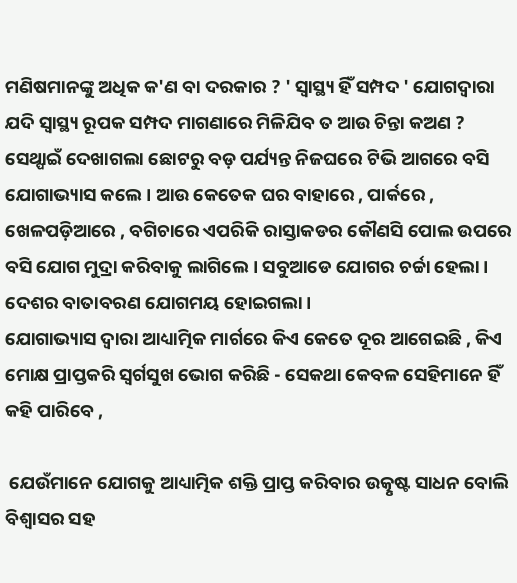ମଣିଷମାନଙ୍କୁ ଅଧିକ କ'ଣ ବା ଦରକାର ? ' ସ୍ବାସ୍ଥ୍ୟ ହିଁ ସମ୍ପଦ ' ଯୋଗଦ୍ବାରା ଯଦି ସ୍ବାସ୍ଥ୍ୟ ରୂପକ ସମ୍ପଦ ମାଗଣାରେ ମିଳିଯିବ ତ ଆଉ ଚିନ୍ତା କଅଣ ? ସେଥ୍ପାଇଁ ଦେଖାଗଲା ଛୋଟରୁ ବଡ଼ ପର୍ଯ୍ୟନ୍ତ ନିଜଘରେ ଟିଭି ଆଗରେ ବସି ଯୋଗାଭ୍ୟାସ କଲେ । ଆଉ କେତେକ ଘର ବାହାରେ , ପାର୍କରେ , ଖେଳପଡ଼ିଆରେ , ବଗିଚାରେ ଏପରିକି ରାସ୍ତାକଡର କୌଣସି ପୋଲ ଉପରେ ବସି ଯୋଗ ମୁଦ୍ରା କରିବାକୁ ଲାଗିଲେ । ସବୁଆଡେ ଯୋଗର ଚର୍ଚ୍ଚା ହେଲା । ଦେଶର ବାତାବରଣ ଯୋଗମୟ ହୋଇଗଲା ।
ଯୋଗାଭ୍ୟାସ ଦ୍ବାରା ଆଧ୍ୟାତ୍ମିକ ମାର୍ଗରେ କିଏ କେତେ ଦୂର ଆଗେଇଛି , କିଏ ମୋକ୍ଷ ପ୍ରାପ୍ତକରି ସ୍ବର୍ଗସୁଖ ଭୋଗ କରିଛି - ସେକଥା କେବଳ ସେହିମାନେ ହିଁ କହି ପାରିବେ ,

 ଯେଉଁମାନେ ଯୋଗକୁ ଆଧ୍ୟାତ୍ମିକ ଶକ୍ତି ପ୍ରାପ୍ତ କରିବାର ଉତ୍କୃଷ୍ଟ ସାଧନ ବୋଲି ବିଶ୍ବାସର ସହ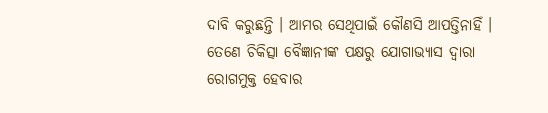ଦାବି କରୁଛନ୍ତି । ଆମର ସେଥିପାଇଁ କୌଣସି ଆପତ୍ତିନାହିଁ । ତେଣେ ଚିକିତ୍ସା ବୈଜ୍ଞାନୀଙ୍କ ପକ୍ଷରୁ ଯୋଗାଭ୍ୟାସ ଦ୍ବାରା ରୋଗମୁକ୍ତ ହେବାର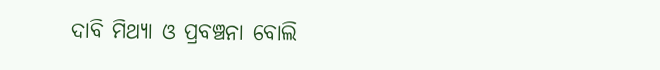ଦାବି ମିଥ୍ୟା ଓ ପ୍ରବଞ୍ଚନା ବୋଲି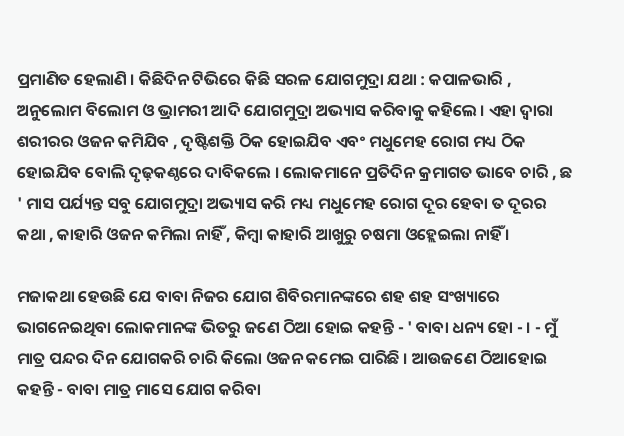ପ୍ରମାଣିତ ହେଲାଣି । କିଛିଦିନ ଟିଭିରେ କିଛି ସରଳ ଯୋଗମୁଦ୍ରା ଯଥା : କପାଳଭାରି , ଅନୁଲୋମ ବିଲୋମ ଓ ଭ୍ରାମରୀ ଆଦି ଯୋଗମୁଦ୍ରା ଅଭ୍ୟାସ କରିବାକୁ କହିଲେ । ଏହା ଦ୍ଵାରା ଶରୀରର ଓଜନ କମିଯିବ , ଦୃଷ୍ଟିଶକ୍ତି ଠିକ ହୋଇଯିବ ଏବଂ ମଧୁମେହ ରୋଗ ମଧ୍ୟ ଠିକ ହୋଇଯିବ ବୋଲି ଦୃଢ଼କଣ୍ଠରେ ଦାବିକଲେ । ଲୋକମାନେ ପ୍ରତିଦିନ କ୍ରମାଗତ ଭାବେ ଚାରି , ଛ ' ମାସ ପର୍ଯ୍ୟନ୍ତ ସବୁ ଯୋଗମୁଦ୍ରା ଅଭ୍ୟାସ କରି ମଧ୍ୟ ମଧୁମେହ ରୋଗ ଦୂର ହେବା ତ ଦୂରର କଥା , କାହାରି ଓଜନ କମିଲା ନାହିଁ , କିମ୍ବା କାହାରି ଆଖୁରୁ ଚଷମା ଓହ୍ଲେଇଲା ନାହିଁ ।

ମଜାକଥା ହେଉଛି ଯେ ବାବା ନିଜର ଯୋଗ ଶିବିରମାନଙ୍କରେ ଶହ ଶହ ସଂଖ୍ୟାରେ ଭାଗନେଇଥିବା ଲୋକମାନଙ୍କ ଭିତରୁ ଜଣେ ଠିଆ ହୋଇ କହନ୍ତି - ' ବାବା ଧନ୍ୟ ହୋ - । - ମୁଁ ମାତ୍ର ପନ୍ଦର ଦିନ ଯୋଗକରି ଚାରି କିଲୋ ଓଜନ କମେଇ ପାରିଛି । ଆଉଜଣେ ଠିଆହୋଇ କହନ୍ତି - ବାବା ମାତ୍ର ମାସେ ଯୋଗ କରିବା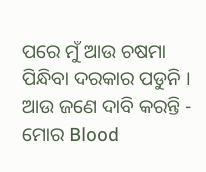ପରେ ମୁଁ ଆଉ ଚଷମା ପିନ୍ଧିବା ଦରକାର ପଡୁନି । ଆଉ ଜଣେ ଦାବି କରନ୍ତି - ମୋର Blood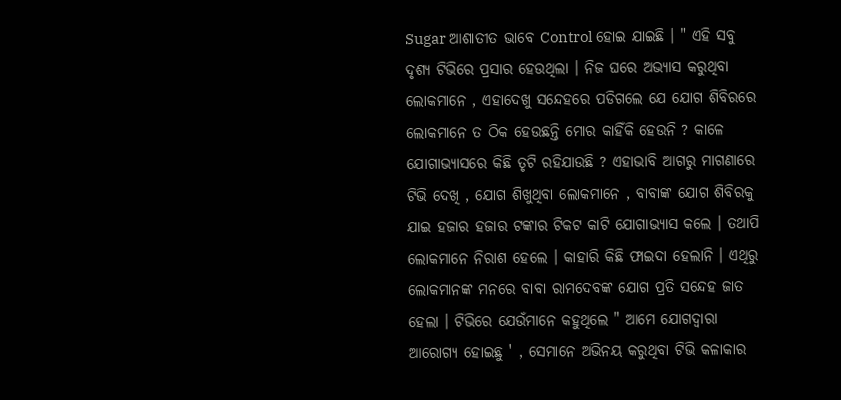Sugar ଆଶାତୀତ ଭାବେ Control ହୋଇ ଯାଇଛି । " ଏହି ସବୁ ଦୃଶ୍ୟ ଟିଭିରେ ପ୍ରସାର ହେଉଥିଲା । ନିଜ ଘରେ ଅଭ୍ୟାସ କରୁଥିବା ଲୋକମାନେ , ଏହାଦେଖୁ ସନ୍ଦେହରେ ପଡିଗଲେ ଯେ ଯୋଗ ଶିବିରରେ ଲୋକମାନେ ତ ଠିକ ହେଉଛନ୍ତି ମୋର କାହିଁକି ହେଉନି ? କାଳେ ଯୋଗାଭ୍ୟାସରେ କିଛି ତୃଟି ରହିଯାଉଛି ? ଏହାଭାବି ଆଗରୁ ମାଗଣାରେ ଟିଭି ଦେଖି , ଯୋଗ ଶିଖୁଥିବା ଲୋକମାନେ , ବାବାଙ୍କ ଯୋଗ ଶିବିରକୁ ଯାଇ ହଜାର ହଜାର ଟଙ୍କାର ଟିକଟ କାଟି ଯୋଗାଭ୍ୟାସ କଲେ । ତଥାପି ଲୋକମାନେ ନିରାଶ ହେଲେ । କାହାରି କିଛି ଫାଇଦା ହେଲାନି । ଏଥିରୁ ଲୋକମାନଙ୍କ ମନରେ ବାବା ରାମଦେବଙ୍କ ଯୋଗ ପ୍ରତି ସନ୍ଦେହ ଜାତ ହେଲା । ଟିଭିରେ ଯେଉଁମାନେ କହୁଥିଲେ " ଆମେ ଯୋଗଦ୍ୱାରା ଆରୋଗ୍ୟ ହୋଇଛୁ ' , ସେମାନେ ଅଭିନୟ କରୁଥିବା ଟିଭି କଳାକାର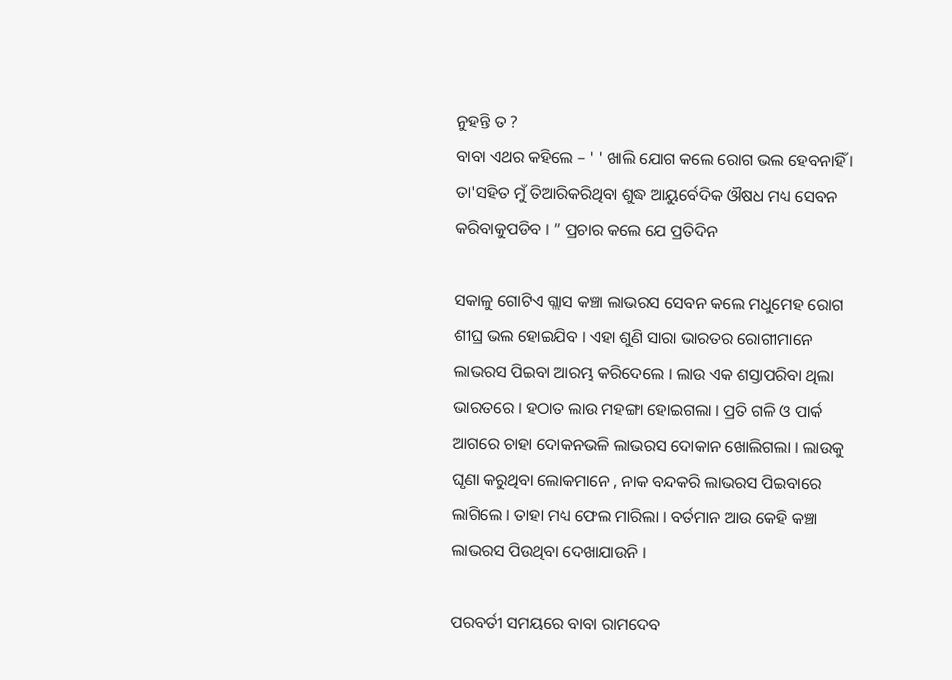ନୁହନ୍ତି ତ ?
ବାବା ଏଥର କହିଲେ – ' ' ଖାଲି ଯୋଗ କଲେ ରୋଗ ଭଲ ହେବନାହିଁ । ତା'ସହିତ ମୁଁ ତିଆରିକରିଥିବା ଶୁଦ୍ଧ ଆୟୁର୍ବେଦିକ ଔଷଧ ମଧ୍ୟ ସେବନ କରିବାକୁପଡିବ । ” ପ୍ରଚାର କଲେ ଯେ ପ୍ରତିଦିନ

ସକାଳୁ ଗୋଟିଏ ଗ୍ଲାସ କଞ୍ଚା ଲାଭରସ ସେବନ କଲେ ମଧୁମେହ ରୋଗ ଶୀଘ୍ର ଭଲ ହୋଇଯିବ । ଏହା ଶୁଣି ସାରା ଭାରତର ରୋଗୀମାନେ ଲାଭରସ ପିଇବା ଆରମ୍ଭ କରିଦେଲେ । ଲାଉ ଏକ ଶସ୍ତାପରିବା ଥିଲା ଭାରତରେ । ହଠାତ ଲାଉ ମହଙ୍ଗା ହୋଇଗଲା । ପ୍ରତି ଗଳି ଓ ପାର୍କ ଆଗରେ ଚାହା ଦୋକନଭଳି ଲାଭରସ ଦୋକାନ ଖୋଲିଗଲା । ଲାଉକୁ ଘୃଣା କରୁଥିବା ଲୋକମାନେ , ନାକ ବନ୍ଦକରି ଲାଭରସ ପିଇବାରେ ଲାଗିଲେ । ତାହା ମଧ୍ୟ ଫେଲ ମାରିଲା । ବର୍ତମାନ ଆଉ କେହି କଞ୍ଚା ଲାଭରସ ପିଉଥିବା ଦେଖାଯାଉନି ।

ପରବର୍ତୀ ସମୟରେ ବାବା ରାମଦେବ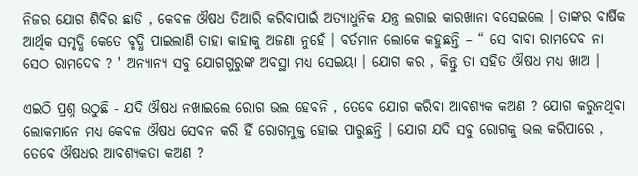ନିଜର ଯୋଗ ଶିବିର ଛାଡି , କେବଳ ଔଷଧ ତିଆରି କରିବାପାଇଁ ଅତ୍ୟାଧୁନିକ ଯନ୍ତ୍ର ଲଗାଇ କାରଖାନା ବସେଇଲେ । ତାଙ୍କର ବାର୍ଷିକ ଆର୍ଥିକ ସମୃଦ୍ଧି କେତେ ବୃଦ୍ଧି ପାଇଲାଣି ତାହା କାହାକୁ ଅଜଣା ନୁହେଁ । ବର୍ତମାନ ଲୋକେ କହୁଛନ୍ତି – “ ସେ ବାବା ରାମଦେବ ନା ସେଠ ରାମଦେବ ? ' ଅନ୍ୟାନ୍ୟ ସବୁ ଯୋଗଗୁରୁଙ୍କ ଅବସ୍ଥା ମଧ୍ୟ ସେଇୟା । ଯୋଗ କର , କିନ୍ତୁ ତା ସହିତ ଔଷଧ ମଧ୍ୟ ଖାଅ ।

ଏଇଠି ପ୍ରଶ୍ନ ଉଠୁଛି - ଯଦି ଔଷଧ ନଖାଇଲେ ରୋଗ ଭଲ ହେବନି , ତେବେ ଯୋଗ କରିବା ଆବଶ୍ୟକ କଅଣ ? ଯୋଗ କରୁନଥିବା ଲୋକମାନେ ମଧ୍ୟ କେବଳ ଔଷଧ ସେବନ କରି ହିଁ ରୋଗମୁକ୍ତ ହୋଇ ପାରୁଛନ୍ତି । ଯୋଗ ଯଦି ସବୁ ରୋଗକୁ ଭଲ କରିପାରେ , ତେବେ ଔଷଧର ଆବଶ୍ୟକତା କଅଣ ?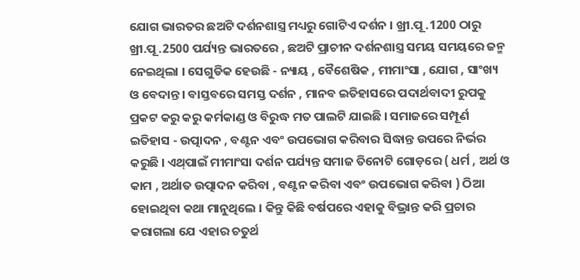ଯୋଗ ଭାରତର ଛଅଟି ଦର୍ଶନଶାସ୍ତ୍ର ମଧ୍ୟରୁ ଗୋଟିଏ ଦର୍ଶନ । ଖ୍ରୀ.ପୂ .1200 ଠାରୁ ଖ୍ରୀ.ପୂ .2500 ପର୍ଯ୍ୟନ୍ତ ଭାରତରେ , ଛଅଟି ପ୍ରାଚୀନ ଦର୍ଶନଶାସ୍ତ୍ର ସମୟ ସମୟରେ ଜନ୍ମ ନେଇଥିଲା । ସେଗୁଡିକ ହେଉଛି - ନ୍ୟାୟ , ବୈଶେଷିକ , ମୀମାଂସା , ଯୋଗ , ସାଂଖ୍ୟ ଓ ବେଦାନ୍ତ । ବାସ୍ତବରେ ସମସ୍ତ ଦର୍ଶନ , ମାନବ ଇତିହାସରେ ପଦାର୍ଥବାଦୀ ରୁପକୁ ପ୍ରକଟ କରୁ କରୁ କର୍ମକାଣ୍ଡ ଓ ବିରୁଦ୍ଧ ମତ ପାଲଟି ଯାଇଛି । ସମାଜରେ ସମ୍ପୂର୍ଣ ଇତିହାସ - ଉତ୍ପାଦନ , ବଣ୍ଟନ ଏବଂ ଉପଭୋଗ କରିବାର ସିଦ୍ଧାନ୍ତ ଉପରେ ନିର୍ଭର କରୁଛି । ଏଥ୍‌ପାଇଁ ମୀମାଂସା ଦର୍ଶନ ପର୍ଯ୍ୟନ୍ତ ସମାଜ ତିନୋଟି ଗୋଡ଼ରେ ( ଧର୍ମ , ଅର୍ଥ ଓ କାମ , ଅର୍ଥାତ ଉତ୍ପାଦନ କରିବା , ବଣ୍ଟନ କରିବା ଏବଂ ଉପଭୋଗ କରିବା ) ଠିଆ ହୋଇଥିବା କଥା ମାନୁଥିଲେ । କିନ୍ତୁ କିଛି ବର୍ଷପରେ ଏହାକୁ ବିଭ୍ରାନ୍ତ କରି ପ୍ରଚାର କରାଗଲା ଯେ ଏହାର ଚତୁର୍ଥ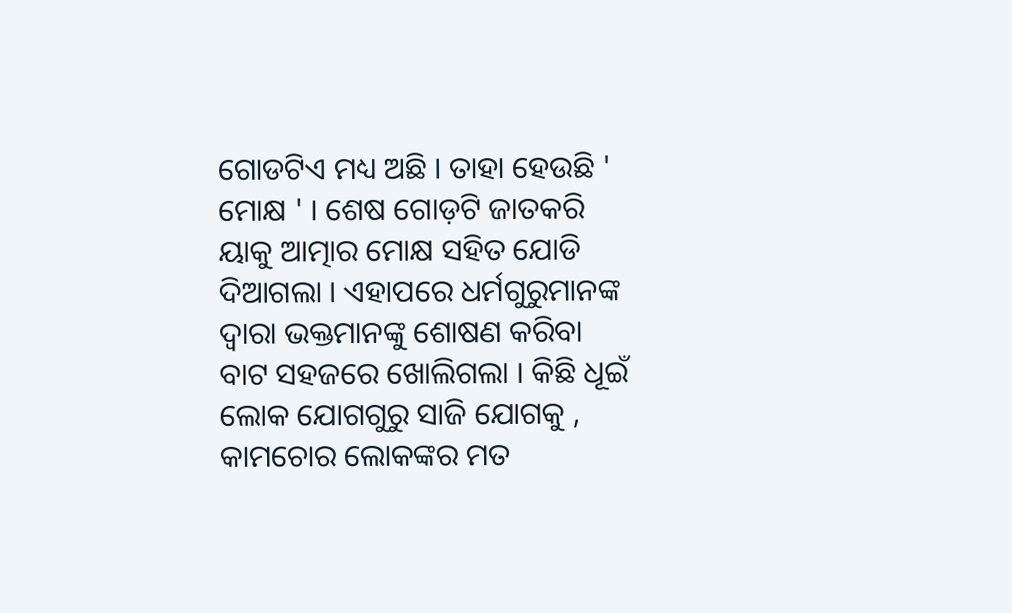ଗୋଡଟିଏ ମଧ୍ୟ ଅଛି । ତାହା ହେଉଛି ' ମୋକ୍ଷ ' । ଶେଷ ଗୋଡ଼ଟି ଜାତକରି ୟାକୁ ଆତ୍ମାର ମୋକ୍ଷ ସହିତ ଯୋଡି ଦିଆଗଲା । ଏହାପରେ ଧର୍ମଗୁରୁମାନଙ୍କ ଦ୍ବାରା ଭକ୍ତମାନଙ୍କୁ ଶୋଷଣ କରିବା ବାଟ ସହଜରେ ଖୋଲିଗଲା । କିଛି ଧୂଇଁ ଲୋକ ଯୋଗଗୁରୁ ସାଜି ଯୋଗକୁ , କାମଚୋର ଲୋକଙ୍କର ମତ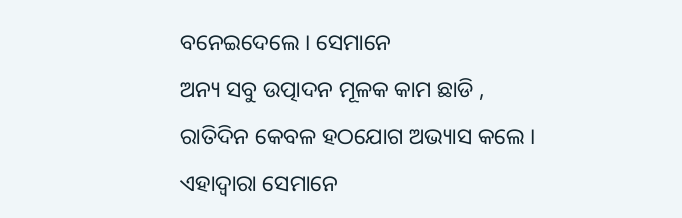ବନେଇଦେଲେ । ସେମାନେ
ଅନ୍ୟ ସବୁ ଉତ୍ପାଦନ ମୂଳକ କାମ ଛାଡି , ରାତିଦିନ କେବଳ ହଠଯୋଗ ଅଭ୍ୟାସ କଲେ । ଏହାଦ୍ବାରା ସେମାନେ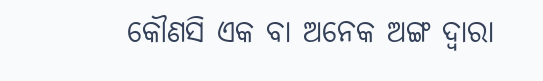କୌଣସି ଏକ ବା ଅନେକ ଅଙ୍ଗ ଦ୍ବାରା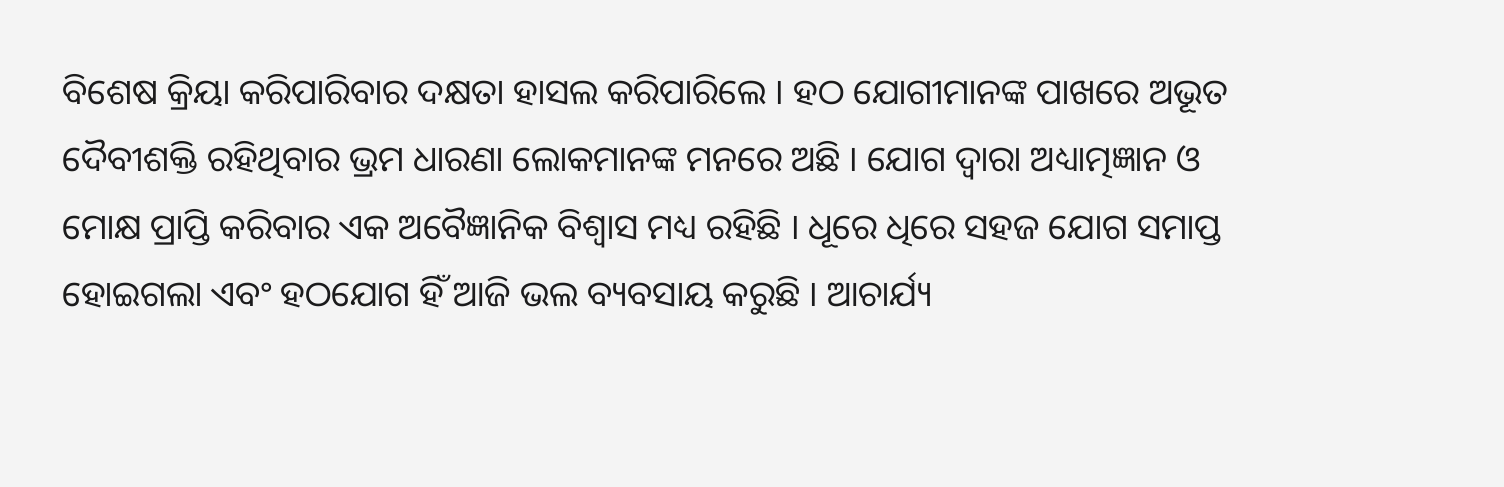ବିଶେଷ କ୍ରିୟା କରିପାରିବାର ଦକ୍ଷତା ହାସଲ କରିପାରିଲେ । ହଠ ଯୋଗୀମାନଙ୍କ ପାଖରେ ଅଭୂତ ଦୈବୀଶକ୍ତି ରହିଥିବାର ଭ୍ରମ ଧାରଣା ଲୋକମାନଙ୍କ ମନରେ ଅଛି । ଯୋଗ ଦ୍ବାରା ଅଧ୍ୟାତ୍ମଜ୍ଞାନ ଓ ମୋକ୍ଷ ପ୍ରାପ୍ତି କରିବାର ଏକ ଅବୈଜ୍ଞାନିକ ବିଶ୍ବାସ ମଧ୍ୟ ରହିଛି । ଧୂରେ ଧିରେ ସହଜ ଯୋଗ ସମାପ୍ତ ହୋଇଗଲା ଏବଂ ହଠଯୋଗ ହିଁ ଆଜି ଭଲ ବ୍ୟବସାୟ କରୁଛି । ଆଚାର୍ଯ୍ୟ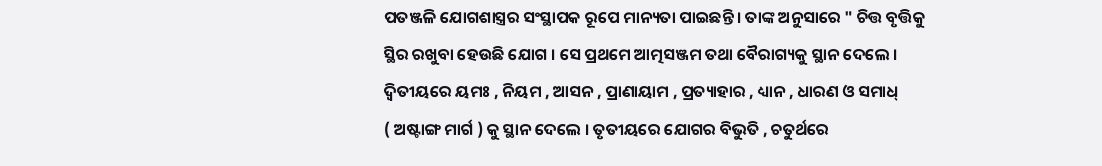ପତଞ୍ଜଳି ଯୋଗଶାସ୍ତ୍ରର ସଂସ୍ଥାପକ ରୂପେ ମାନ୍ୟତା ପାଇଛନ୍ତି । ତାଙ୍କ ଅନୁସାରେ " ଚିତ୍ତ ବୃତ୍ତିକୁ ସ୍ଥିର ରଖୁବା ହେଉଛି ଯୋଗ । ସେ ପ୍ରଥମେ ଆତ୍ମସଞ୍ଜମ ତଥା ବୈରାଗ୍ୟକୁ ସ୍ଥାନ ଦେଲେ । ଦ୍ୱିତୀୟରେ ୟମଃ , ନିୟମ , ଆସନ , ପ୍ରାଣାୟାମ , ପ୍ରତ୍ୟାହାର , ଧ୍ୟାନ , ଧାରଣ ଓ ସମାଧ୍
( ଅଷ୍ଟାଙ୍ଗ ମାର୍ଗ ) କୁ ସ୍ଥାନ ଦେଲେ । ତୃତୀୟରେ ଯୋଗର ବିଭୁତି , ଚତୁର୍ଥରେ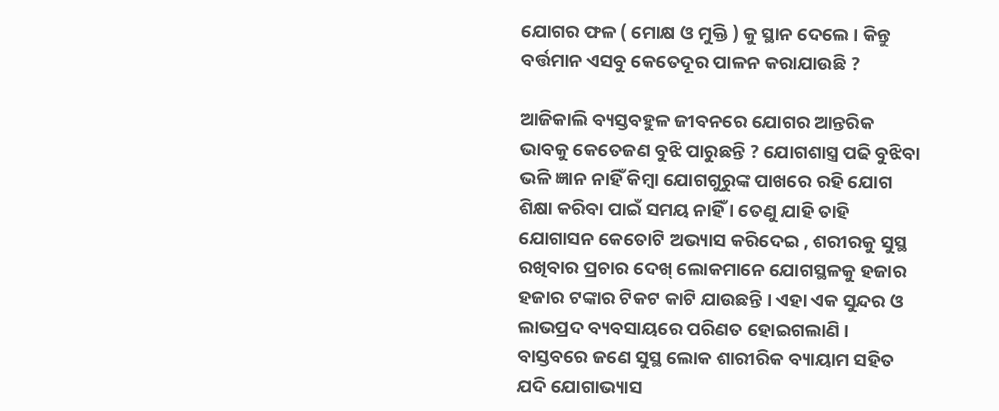ଯୋଗର ଫଳ ( ମୋକ୍ଷ ଓ ମୁକ୍ତି ) କୁ ସ୍ଥାନ ଦେଲେ । କିନ୍ତୁ ବର୍ତ୍ତମାନ ଏସବୁ କେତେଦୂର ପାଳନ କରାଯାଉଛି ?

ଆଜିକାଲି ବ୍ୟସ୍ତବହୁଳ ଜୀବନରେ ଯୋଗର ଆନ୍ତରିକ ଭାବକୁ କେତେଜଣ ବୁଝି ପାରୁଛନ୍ତି ? ଯୋଗଶାସ୍ତ୍ର ପଢି ବୁଝିବା ଭଳି ଜ୍ଞାନ ନାହିଁ କିମ୍ବା ଯୋଗଗୁରୁଙ୍କ ପାଖରେ ରହି ଯୋଗ ଶିକ୍ଷା କରିବା ପାଇଁ ସମୟ ନାହିଁ । ତେଣୁ ଯାହି ତାହି ଯୋଗାସନ କେତୋଟି ଅଭ୍ୟାସ କରିଦେଇ , ଶରୀରକୁ ସୁସ୍ଥ ରଖିବାର ପ୍ରଚାର ଦେଖ୍ ଲୋକମାନେ ଯୋଗସ୍ଥଳକୁ ହଜାର ହଜାର ଟଙ୍କାର ଟିକଟ କାଟି ଯାଉଛନ୍ତି । ଏହା ଏକ ସୁନ୍ଦର ଓ ଲାଭପ୍ରଦ ବ୍ୟବସାୟରେ ପରିଣତ ହୋଇଗଲାଣି ।
ବାସ୍ତବରେ ଜଣେ ସୁସ୍ଥ ଲୋକ ଶାରୀରିକ ବ୍ୟାୟାମ ସହିତ ଯଦି ଯୋଗାଭ୍ୟାସ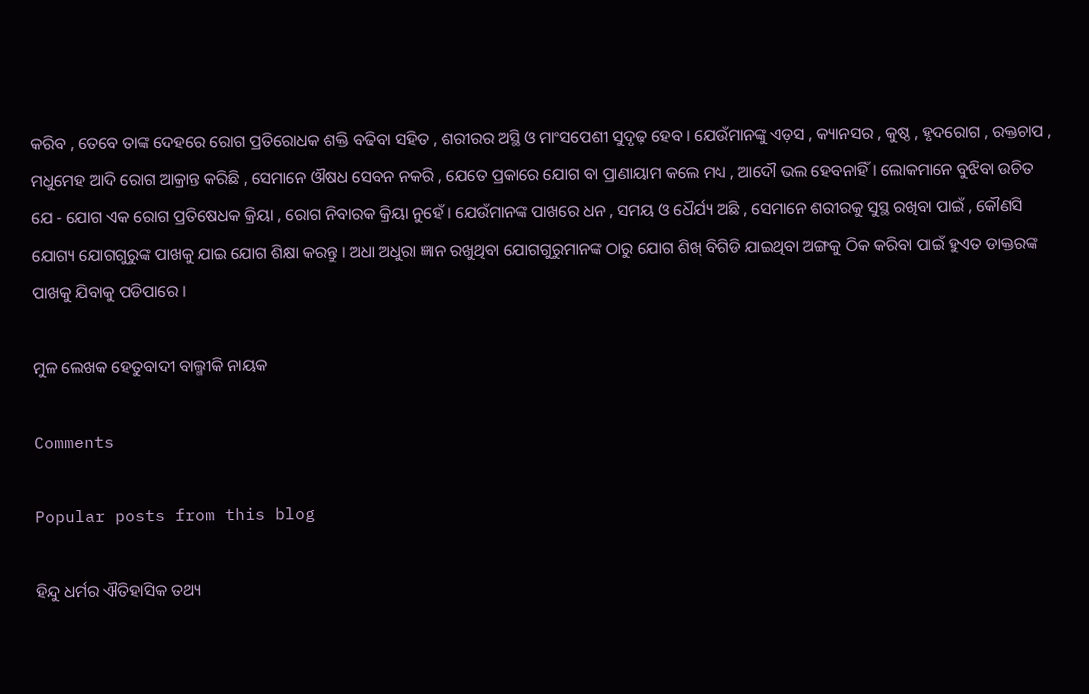କରିବ , ତେବେ ତାଙ୍କ ଦେହରେ ରୋଗ ପ୍ରତିରୋଧକ ଶକ୍ତି ବଢିବା ସହିତ , ଶରୀରର ଅସ୍ଥି ଓ ମାଂସପେଶୀ ସୁଦୃଢ଼ ହେବ । ଯେଉଁମାନଙ୍କୁ ଏଡ଼ସ , କ୍ୟାନସର , କୁଷ୍ଠ , ହୃଦରୋଗ , ରକ୍ତଚାପ , ମଧୁମେହ ଆଦି ରୋଗ ଆକ୍ରାନ୍ତ କରିଛି , ସେମାନେ ଔଷଧ ସେବନ ନକରି , ଯେତେ ପ୍ରକାରେ ଯୋଗ ବା ପ୍ରାଣାୟାମ କଲେ ମଧ୍ୟ , ଆଦୌ ଭଲ ହେବନାହିଁ । ଲୋକମାନେ ବୁଝିବା ଉଚିତ ଯେ - ଯୋଗ ଏକ ରୋଗ ପ୍ରତିଷେଧକ କ୍ରିୟା , ରୋଗ ନିବାରକ କ୍ରିୟା ନୁହେଁ । ଯେଉଁମାନଙ୍କ ପାଖରେ ଧନ , ସମୟ ଓ ଧୈର୍ଯ୍ୟ ଅଛି , ସେମାନେ ଶରୀରକୁ ସୁସ୍ଥ ରଖିବା ପାଇଁ , କୌଣସି ଯୋଗ୍ୟ ଯୋଗଗୁରୁଙ୍କ ପାଖକୁ ଯାଇ ଯୋଗ ଶିକ୍ଷା କରନ୍ତୁ । ଅଧା ଅଧୁରା ଜ୍ଞାନ ରଖୁଥିବା ଯୋଗଗୁରୁମାନଙ୍କ ଠାରୁ ଯୋଗ ଶିଖ୍ ବିଗିଡି ଯାଇଥିବା ଅଙ୍ଗକୁ ଠିକ କରିବା ପାଇଁ ହୁଏତ ଡାକ୍ତରଙ୍କ ପାଖକୁ ଯିବାକୁ ପଡିପାରେ ।

ମୁଳ ଲେଖକ ହେତୁବାଦୀ ବାଲ୍ମୀକି ନାୟକ

Comments

Popular posts from this blog

ହିନ୍ଦୁ ଧର୍ମର ଐତିହାସିକ ତଥ୍ୟ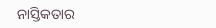ନାସ୍ତିକତାର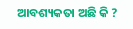ଆବଶ୍ୟକତା ଅଛି କି ?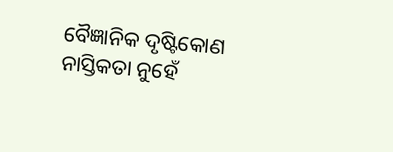ବୈଜ୍ଞାନିକ ଦୃଷ୍ଟିକୋଣ ନାସ୍ତିକତା ନୁହେଁ